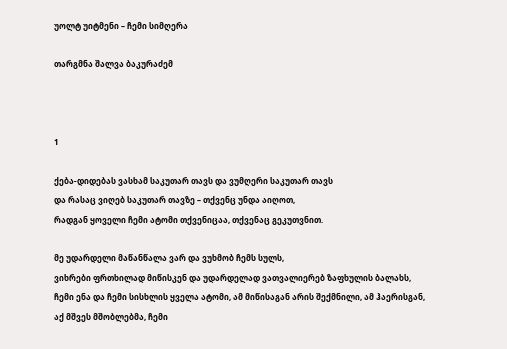უოლტ უიტმენი – ჩემი სიმღერა

თარგმნა შალვა ბაკურაძემ



1

ქება-დიდებას ვასხამ საკუთარ თავს და ვუმღერი საკუთარ თავს
და რასაც ვიღებ საკუთარ თავზე – თქვენც უნდა აიღოთ,
რადგან ყოველი ჩემი ატომი თქვენიცაა, თქვენაც გეკუთვნით.

მე უდარდელი მაწანწალა ვარ და ვუხმობ ჩემს სულს,
ვიხრები ფრთხილად მიწისკენ და უდარდელად ვათვალიერებ ზაფხულის ბალახს,
ჩემი ენა და ჩემი სისხლის ყველა ატომი, ამ მიწისაგან არის შექმნილი, ამ ჰაერისგან,
აქ მშვეს მშობლებმა, ჩემი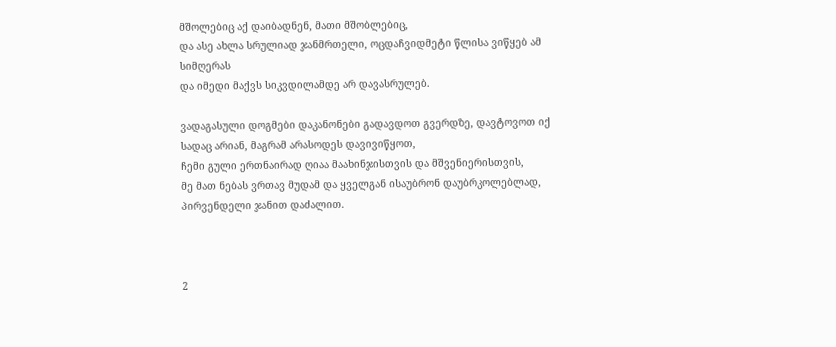მშოლებიც აქ დაიბადნენ, მათი მშობლებიც,
და ასე ახლა სრულიად ჯანმრთელი, ოცდაჩვიდმეტი წლისა ვიწყებ ამ სიმღერას
და იმედი მაქვს სიკვდილამდე არ დავასრულებ.

ვადაგასული დოგმები დაკანონები გადავდოთ გვერდზე, დავტოვოთ იქ სადაც არიან, მაგრამ არასოდეს დავივიწყოთ,
ჩემი გული ერთნაირად ღიაა მაახინჯისთვის და მშვენიერისთვის,
მე მათ ნებას ვრთავ მუდამ და ყველგან ისაუბრონ დაუბრკოლებლად, პირვენდელი ჯანით დაძალით.



2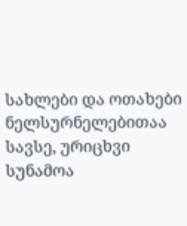სახლები და ოთახები ნელსურნელებითაა სავსე, ურიცხვი სუნამოა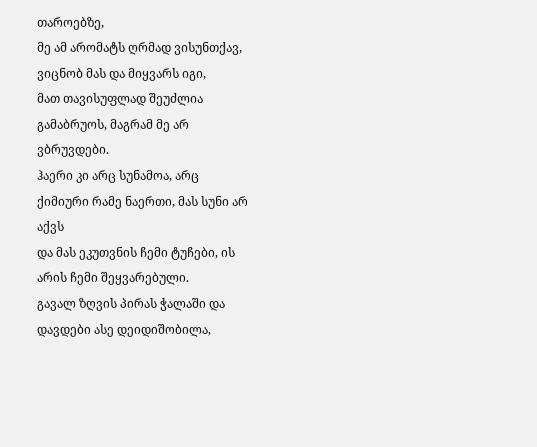თაროებზე,
მე ამ არომატს ღრმად ვისუნთქავ, ვიცნობ მას და მიყვარს იგი,
მათ თავისუფლად შეუძლია გამაბრუოს, მაგრამ მე არ ვბრუვდები.
ჰაერი კი არც სუნამოა, არც ქიმიური რამე ნაერთი, მას სუნი არ აქვს
და მას ეკუთვნის ჩემი ტუჩები, ის არის ჩემი შეყვარებული.
გავალ ზღვის პირას ჭალაში და დავდები ასე დეიდიშობილა,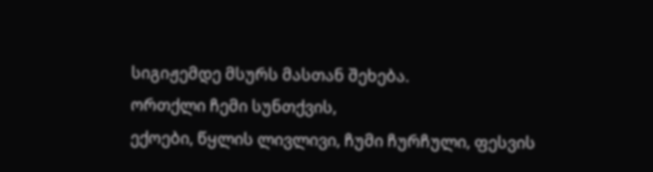სიგიჟემდე მსურს მასთან შეხება.
ორთქლი ჩემი სუნთქვის,
ექოები, წყლის ლივლივი, ჩუმი ჩურჩული, ფესვის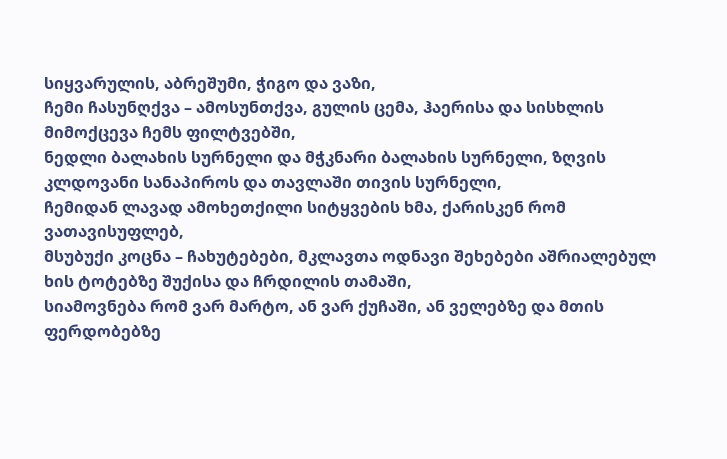სიყვარულის, აბრეშუმი, ჭიგო და ვაზი,
ჩემი ჩასუნღქვა – ამოსუნთქვა, გულის ცემა, ჰაერისა და სისხლის მიმოქცევა ჩემს ფილტვებში,
ნედლი ბალახის სურნელი და მჭკნარი ბალახის სურნელი, ზღვის კლდოვანი სანაპიროს და თავლაში თივის სურნელი,
ჩემიდან ლავად ამოხეთქილი სიტყვების ხმა, ქარისკენ რომ ვათავისუფლებ,
მსუბუქი კოცნა – ჩახუტებები, მკლავთა ოდნავი შეხებები აშრიალებულ ხის ტოტებზე შუქისა და ჩრდილის თამაში,
სიამოვნება რომ ვარ მარტო, ან ვარ ქუჩაში, ან ველებზე და მთის ფერდობებზე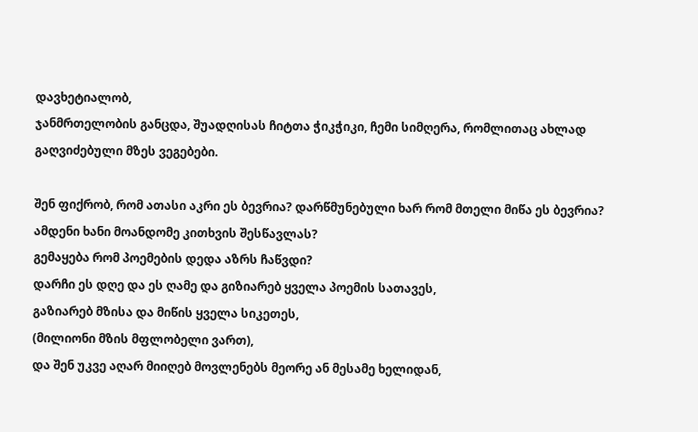დავხეტიალობ,
ჯანმრთელობის განცდა, შუადღისას ჩიტთა ჭიკჭიკი, ჩემი სიმღერა, რომლითაც ახლად გაღვიძებული მზეს ვეგებები.

შენ ფიქრობ, რომ ათასი აკრი ეს ბევრია? დარწმუნებული ხარ რომ მთელი მიწა ეს ბევრია?
ამდენი ხანი მოანდომე კითხვის შესწავლას?
გემაყება რომ პოემების დედა აზრს ჩაწვდი?
დარჩი ეს დღე და ეს ღამე და გიზიარებ ყველა პოემის სათავეს,
გაზიარებ მზისა და მიწის ყველა სიკეთეს,
(მილიონი მზის მფლობელი ვართ),
და შენ უკვე აღარ მიიღებ მოვლენებს მეორე ან მესამე ხელიდან,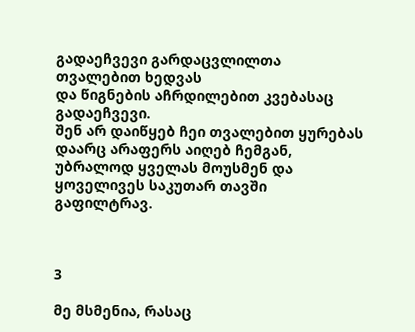გადაეჩვევი გარდაცვლილთა თვალებით ხედვას
და წიგნების აჩრდილებით კვებასაც გადაეჩვევი.
შენ არ დაიწყებ ჩეი თვალებით ყურებას დაარც არაფერს აიღებ ჩემგან,
უბრალოდ ყველას მოუსმენ და ყოველივეს საკუთარ თავში გაფილტრავ.



3

მე მსმენია, რასაც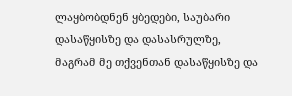ლაყბობდნენ ყბედები, საუბარი დასაწყისზე და დასასრულზე,
მაგრამ მე თქვენთან დასაწყისზე და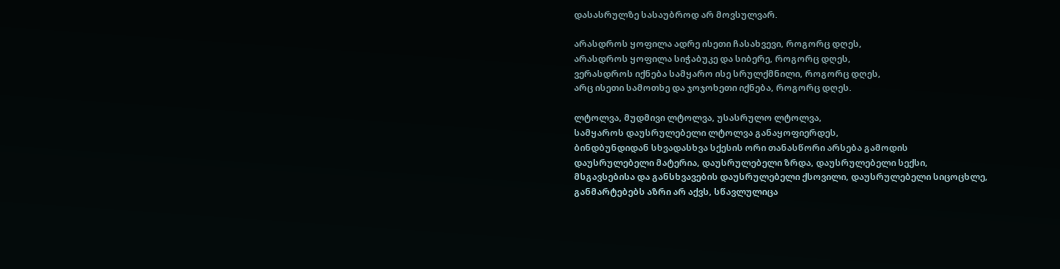დასასრულზე სასაუბროდ არ მოვსულვარ.

არასდროს ყოფილა ადრე ისეთი ჩასახვევი, როგორც დღეს,
არასდროს ყოფილა სიჭაბუკე და სიბერე, როგორც დღეს,
ვერასდროს იქნება სამყარო ისე სრულქმნილი, როგორც დღეს,
არც ისეთი სამოთხე და ჯოჯოხეთი იქნება, როგორც დღეს.

ლტოლვა, მუდმივი ლტოლვა, უსასრულო ლტოლვა,
სამყაროს დაუსრულებელი ლტოლვა განაყოფიერდეს,
ბინდბუნდიდან სხვადასხვა სქესის ორი თანასწორი არსება გამოდის
დაუსრულებელი მატერია, დაუსრულებელი ზრდა, დაუსრულებელი სექსი,
მსგავსებისა და განსხვავების დაუსრულებელი ქსოვილი, დაუსრულებელი სიცოცხლე,
განმარტებებს აზრი არ აქვს, სწავლულიცა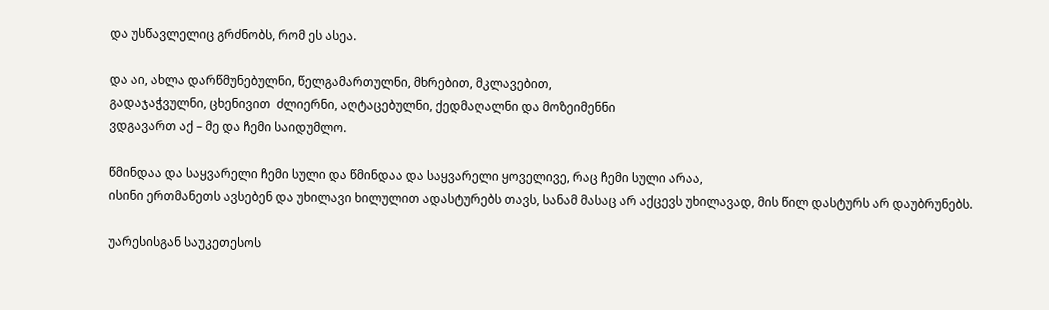და უსწავლელიც გრძნობს, რომ ეს ასეა.

და აი, ახლა დარწმუნებულნი, წელგამართულნი, მხრებით, მკლავებით,
გადაჯაჭვულნი, ცხენივით  ძლიერნი, აღტაცებულნი, ქედმაღალნი და მოზეიმენნი
ვდგავართ აქ – მე და ჩემი საიდუმლო.

წმინდაა და საყვარელი ჩემი სული და წმინდაა და საყვარელი ყოველივე, რაც ჩემი სული არაა,
ისინი ერთმანეთს ავსებენ და უხილავი ხილულით ადასტურებს თავს, სანამ მასაც არ აქცევს უხილავად, მის წილ დასტურს არ დაუბრუნებს.

უარესისგან საუკეთესოს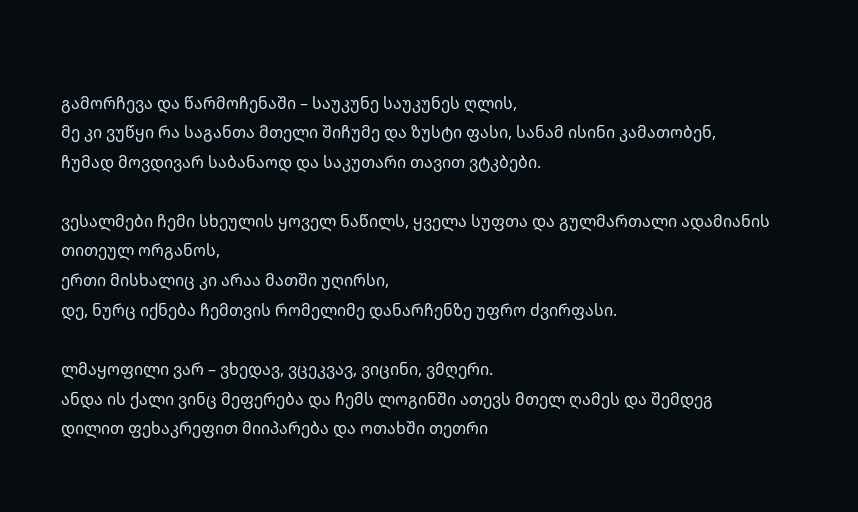გამორჩევა და წარმოჩენაში – საუკუნე საუკუნეს ღლის,
მე კი ვუწყი რა საგანთა მთელი შიჩუმე და ზუსტი ფასი, სანამ ისინი კამათობენ,
ჩუმად მოვდივარ საბანაოდ და საკუთარი თავით ვტკბები.

ვესალმები ჩემი სხეულის ყოველ ნაწილს, ყველა სუფთა და გულმართალი ადამიანის თითეულ ორგანოს,
ერთი მისხალიც კი არაა მათში უღირსი,
დე, ნურც იქნება ჩემთვის რომელიმე დანარჩენზე უფრო ძვირფასი.

ლმაყოფილი ვარ – ვხედავ, ვცეკვავ, ვიცინი, ვმღერი.
ანდა ის ქალი ვინც მეფერება და ჩემს ლოგინში ათევს მთელ ღამეს და შემდეგ
დილით ფეხაკრეფით მიიპარება და ოთახში თეთრი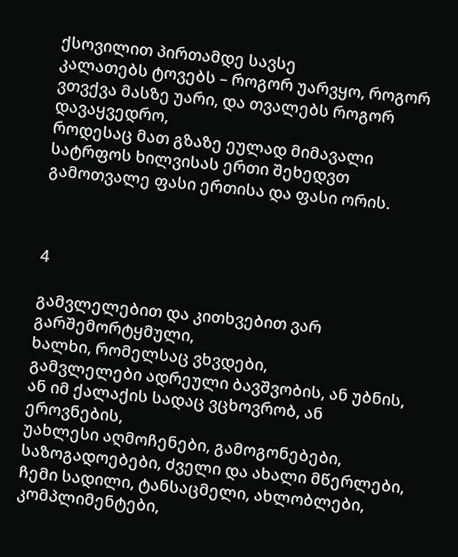ქსოვილით პირთამდე სავსე
კალათებს ტოვებს – როგორ უარვყო, როგორ ვთვქვა მასზე უარი, და თვალებს როგორ დავაყვედრო,
როდესაც მათ გზაზე ეულად მიმავალი სატრფოს ხილვისას ერთი შეხედვთ გამოთვალე ფასი ერთისა და ფასი ორის.



4

გამვლელებით და კითხვებით ვარ გარშემორტყმული,
ხალხი, რომელსაც ვხვდები,
გამვლელები ადრეული ბავშვობის, ან უბნის, ან იმ ქალაქის სადაც ვცხოვრობ, ან ეროვნების,
უახლესი აღმოჩენები, გამოგონებები, საზოგადოებები, ძველი და ახალი მწერლები,
ჩემი სადილი, ტანსაცმელი, ახლობლები, კომპლიმენტები,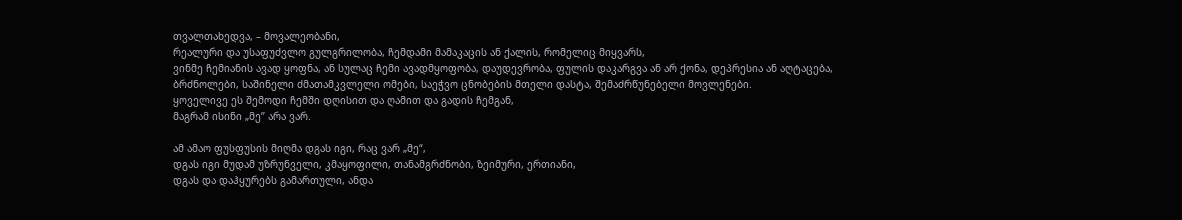თვალთახედვა, – მოვალეობანი,
რეალური და უსაფუძვლო გულგრილობა, ჩემდამი მამაკაცის ან ქალის, რომელიც მიყვარს,
ვინმე ჩემიანის ავად ყოფნა, ან სულაც ჩემი ავადმყოფობა, დაუდევრობა, ფულის დაკარგვა ან არ ქონა, დეპრესია ან აღტაცება,
ბრძნოლები, საშინელი ძმათამკვლელი ომები, საეჭვო ცნობების მთელი დასტა, შემაძრწუნებელი მოვლენები.
ყოველივე ეს შემოდი ჩემში დღისით და ღამით და გადის ჩემგან,
მაგრამ ისინი „მე’’ არა ვარ.

ამ ამაო ფუსფუსის მიღმა დგას იგი, რაც ვარ „მე“,
დგას იგი მუდამ უზრუნველი, კმაყოფილი, თანამგრძნობი, ზეიმური, ერთიანი,
დგას და დაჰყურებს გამართული, ანდა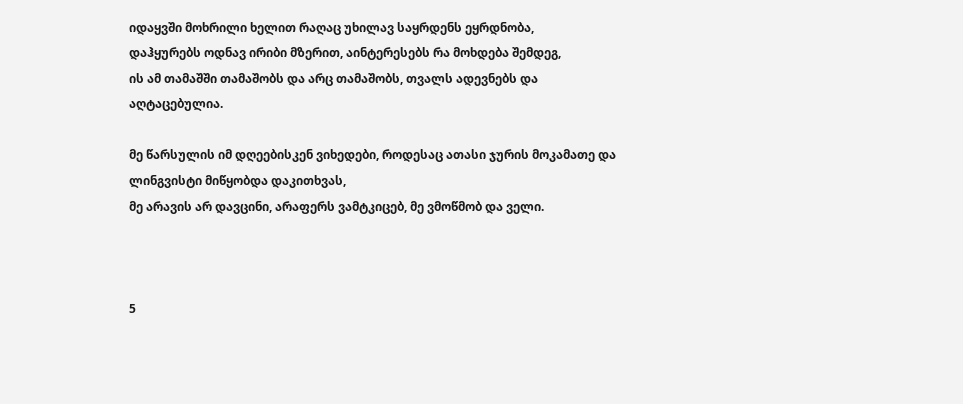იდაყვში მოხრილი ხელით რაღაც უხილავ საყრდენს ეყრდნობა,
დაჰყურებს ოდნავ ირიბი მზერით, აინტერესებს რა მოხდება შემდეგ,
ის ამ თამაშში თამაშობს და არც თამაშობს, თვალს ადევნებს და აღტაცებულია.

მე წარსულის იმ დღეებისკენ ვიხედები, როდესაც ათასი ჯურის მოკამათე და ლინგვისტი მიწყობდა დაკითხვას,
მე არავის არ დავცინი, არაფერს ვამტკიცებ, მე ვმოწმობ და ველი.



5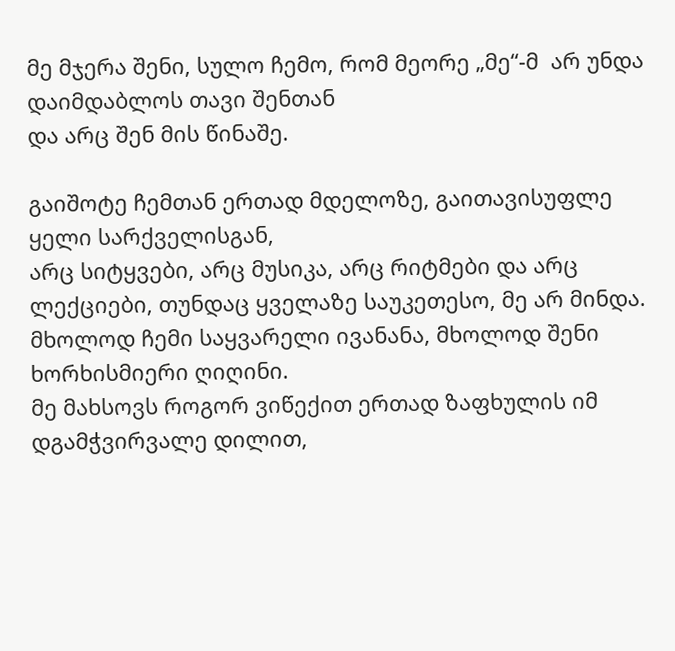მე მჯერა შენი, სულო ჩემო, რომ მეორე „მე“-მ  არ უნდა დაიმდაბლოს თავი შენთან
და არც შენ მის წინაშე.

გაიშოტე ჩემთან ერთად მდელოზე, გაითავისუფლე ყელი სარქველისგან,
არც სიტყვები, არც მუსიკა, არც რიტმები და არც ლექციები, თუნდაც ყველაზე საუკეთესო, მე არ მინდა.
მხოლოდ ჩემი საყვარელი ივანანა, მხოლოდ შენი ხორხისმიერი ღიღინი.
მე მახსოვს როგორ ვიწექით ერთად ზაფხულის იმ დგამჭვირვალე დილით,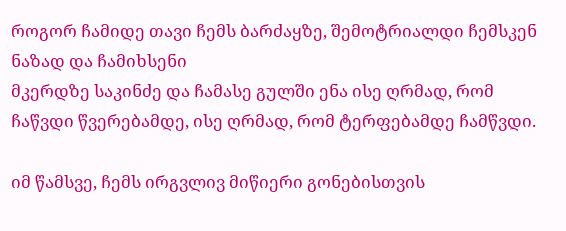როგორ ჩამიდე თავი ჩემს ბარძაყზე, შემოტრიალდი ჩემსკენ ნაზად და ჩამიხსენი
მკერდზე საკინძე და ჩამასე გულში ენა ისე ღრმად, რომ ჩაწვდი წვერებამდე, ისე ღრმად, რომ ტერფებამდე ჩამწვდი.

იმ წამსვე, ჩემს ირგვლივ მიწიერი გონებისთვის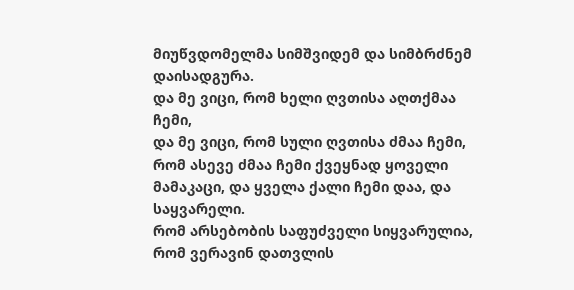მიუწვდომელმა სიმშვიდემ და სიმბრძნემ დაისადგურა.
და მე ვიცი, რომ ხელი ღვთისა აღთქმაა ჩემი,
და მე ვიცი, რომ სული ღვთისა ძმაა ჩემი,
რომ ასევე ძმაა ჩემი ქვეყნად ყოველი მამაკაცი, და ყველა ქალი ჩემი დაა, და საყვარელი.
რომ არსებობის საფუძველი სიყვარულია,
რომ ვერავინ დათვლის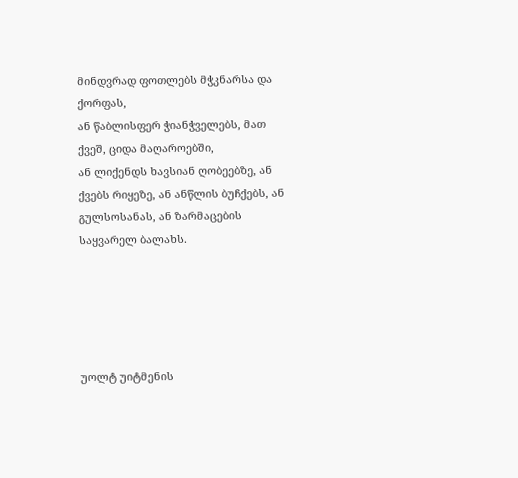მინდვრად ფოთლებს მჭკნარსა და ქორფას,
ან წაბლისფერ ჭიანჭველებს, მათ ქვეშ, ციდა მაღაროებში,
ან ლიქენდს ხავსიან ღობეებზე, ან ქვებს რიყეზე, ან ანწლის ბუჩქებს, ან გულსოსანას, ან ზარმაცების საყვარელ ბალახს.





უოლტ უიტმენის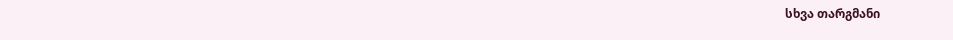სხვა თარგმანი